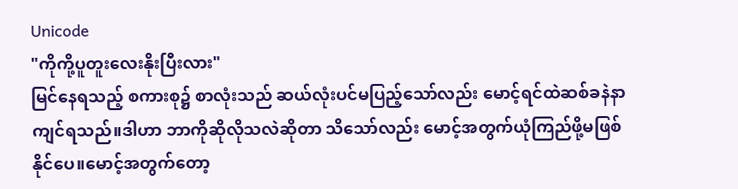Unicode
"ကိုကို့ပူတူးလေးနိုးပြီးလား"
မြင်နေရသည့် စကားစု၌ စာလုံးသည် ဆယ်လုံးပင်မပြည့်သော်လည်း မောင့်ရင်ထဲဆစ်ခနဲနာကျင်ရသည်။ဒါဟာ ဘာကိုဆိုလိုသလဲဆိုတာ သိသော်လည်း မောင့်အတွက်ယုံကြည်ဖို့မဖြစ်နိုင်ပေ။မောင့်အတွက်တော့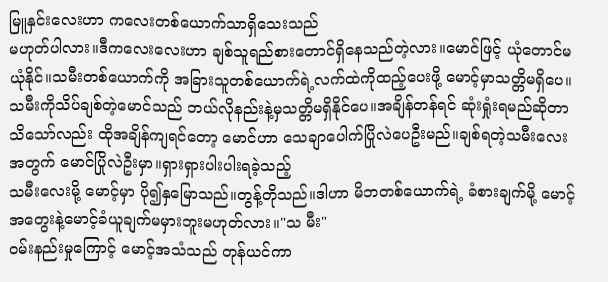မြူနှင်းလေးဟာ ကလေးတစ်ယောက်သာရှိသေးသည်
မဟုတ်ပါလား။ဒီကလေးလေးဟာ ချစ်သူရည်စားတောင်ရှိနေသည်တဲ့လား။မောင်ဖြင့် ယုံတောင်မယုံနိုင်။သမီးတစ်ယောက်ကို အခြားသူတစ်ယောက်ရဲ့လက်ထဲကိုထည့်ပေးဖို့ မောင့်မှာသတ္တိမရှိပေ။သမီးကိုသိပ်ချစ်တဲ့မောင်သည် ဘယ်လိုနည်းနဲ့မှသတ္တိမရှိနိုင်ပေ။အချိန်တန်ရင် ဆုံးရှုံးရမည်ဆိုတာသိသော်လည်း ထိုအချိန်ကျရင်တော့ မောင်ဟာ သေချာပေါက်ပြိုလဲပေဦးမည်။ချစ်ရတဲ့သမီးလေးအတွက် မောင်ပြိုလဲဦးမှာ။ရှားရှားပါးပါးရခဲ့သည့်
သမီးလေးမို့ မောင့်မှာ ပို၍နှမြောသည်။တွန့်တိုသည်။ဒါဟာ မိဘတစ်ယောက်ရဲ့ ခံစားချက်မို့ မောင့်အတွေးနဲ့မောင့်ခံယူချက်မမှားဘူးမဟုတ်လား။"သ မီး"
ဝမ်းနည်းမှုကြောင့် မောင့်အသံသည် တုန်ယင်ကာ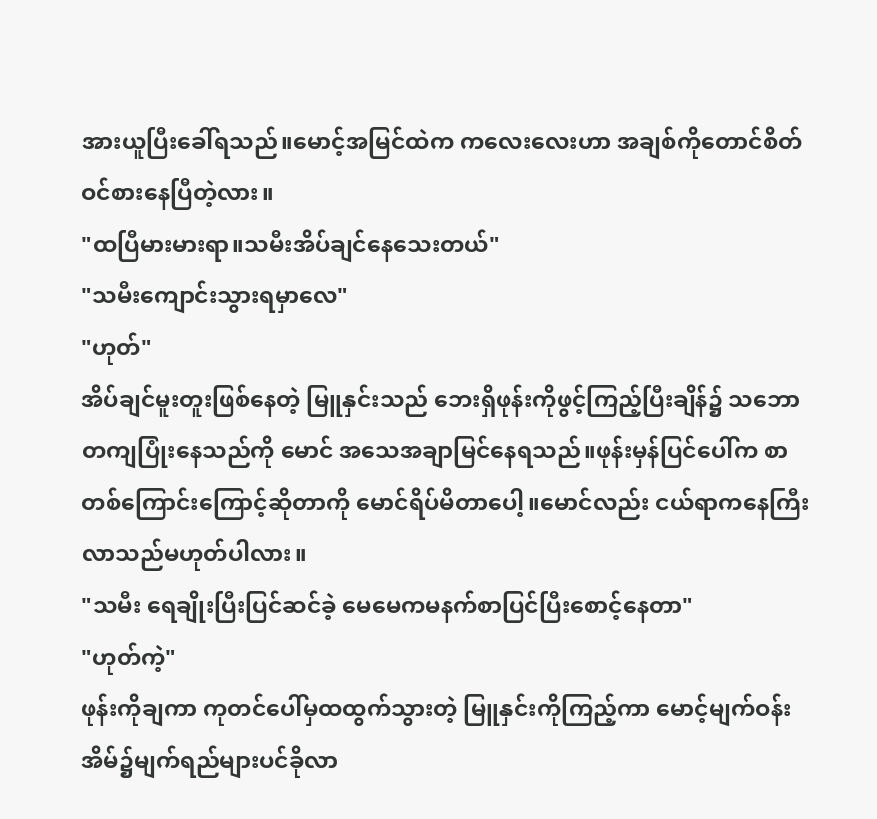အားယူပြီးခေါ်ရသည်။မောင့်အမြင်ထဲက ကလေးလေးဟာ အချစ်ကိုတောင်စိတ်ဝင်စားနေပြီတဲ့လား။
"ထပြီမားမားရာ။သမီးအိပ်ချင်နေသေးတယ်"
"သမီးကျောင်းသွားရမှာလေ"
"ဟုတ်"
အိပ်ချင်မူးတူးဖြစ်နေတဲ့ မြူနှင်းသည် ဘေးရှိဖုန်းကိုဖွင့်ကြည့်ပြီးချိန်၌ သဘောတကျပြုံးနေသည်ကို မောင် အသေအချာမြင်နေရသည်။ဖုန်းမှန်ပြင်ပေါ်က စာတစ်ကြောင်းကြောင့်ဆိုတာကို မောင်ရိပ်မိတာပေါ့။မောင်လည်း ငယ်ရာကနေကြီးလာသည်မဟုတ်ပါလား။
"သမီး ရေချိုးပြီးပြင်ဆင်ခဲ့ မေမေကမနက်စာပြင်ပြီးစောင့်နေတာ"
"ဟုတ်ကဲ့"
ဖုန်းကိုချကာ ကုတင်ပေါ်မှထထွက်သွားတဲ့ မြူနှင်းကိုကြည့်ကာ မောင့်မျက်ဝန်းအိမ်၌မျက်ရည်များပင်ခိုလာ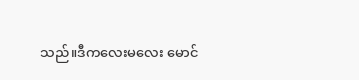သည်။ဒီကလေးမလေး မောင်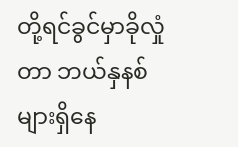တို့ရင်ခွင်မှာခိုလှုံတာ ဘယ်နှနစ်များရှိနေ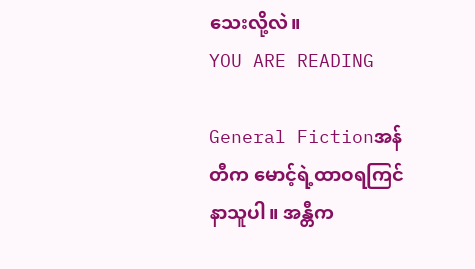သေးလို့လဲ။
YOU ARE READING

General Fictionအန်တီက မောင့်ရဲ့ထာဝရကြင်နာသူပါ။ အန္တီက